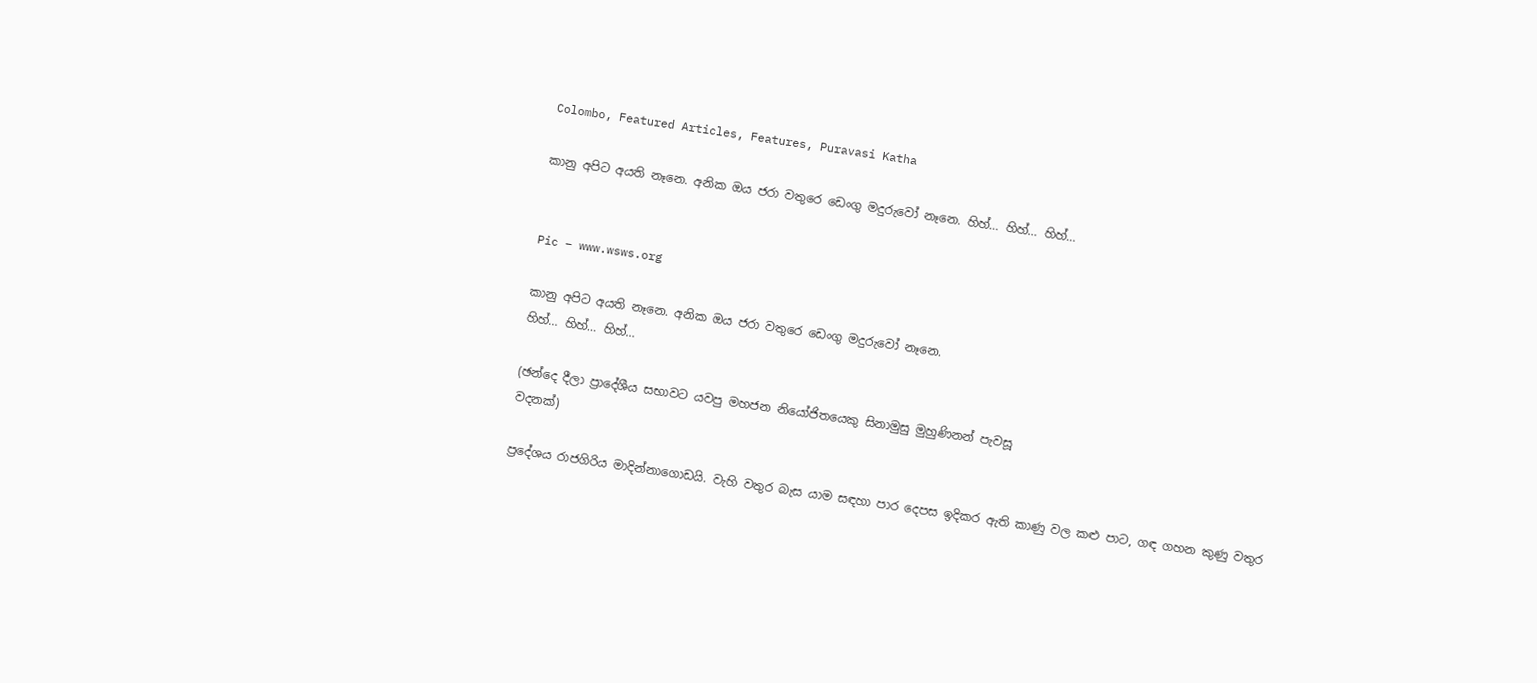Colombo, Featured Articles, Features, Puravasi Katha

කානු අපිට අයති නෑනෙ. අනික ඔය ජරා වතුරෙ ඩෙංගු මදුරුවෝ නෑනෙ. හිහ්… හිහ්… හිහ්…


Pic – www.wsws.org

කානු අපිට අයති නෑනෙ. අනික ඔය ජරා වතුරෙ ඩෙංගු මදුරුවෝ නෑනෙ.
හිහ්… හිහ්… හිහ්…

(ඡන්දෙ දීලා ප්‍රාදේශීය සභාවට යවපු මහජන නියෝජිතයෙකු සිනාමුසු මුහුණිනන් පැවසූ
වදනක්)

ප්‍රදේශය රාජගිරිය මාදින්නාගොඩයි. වැහි වතුර බැස යාම සඳහා පාර දෙපස ඉදිකර ඇති කාණු වල කළු පාට, ගඳ ගහන කුණු වතුර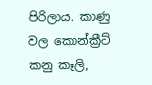පිරිලාය. කාණු වල කොන්ක්‍රීට් කනු කෑලි,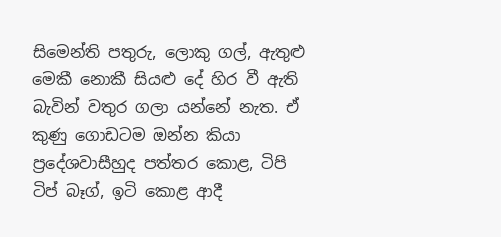සිමෙන්ති පතුරු, ලොකු ගල්, ඇතුළු මෙකී නොකී සියළු දේ හිර වී ඇති බැවින් වතුර ගලා යන්නේ නැත. ඒ කුණු ගොඩටම ඔන්න කියා ප්‍රදේශවාසීහුද පත්තර කොළ, ටිපි ටිප් බෑග්, ඉටි කොළ ආදී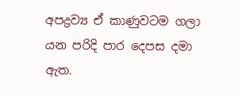අපද්‍රව්‍ය ඒ කාණුවටම ගලා යන පරිදි පාර දෙපස දමා ඇත.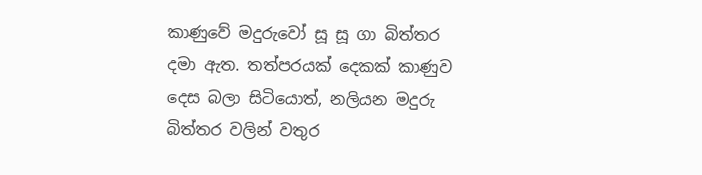කාණුවේ මදුරුවෝ සූ සූ ගා බිත්තර දමා ඇත. තත්පරයක් දෙකක් කාණුව දෙස බලා සිටියොත්, නලියන මදුරු බිත්තර වලින් වතුර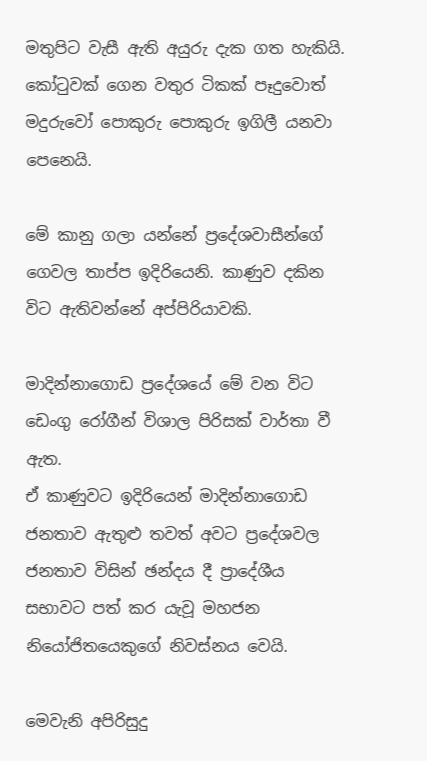මතුපිට වැසී ඇති අයුරු දැක ගත හැකියි. කෝටුවක් ගෙන වතුර ටිකක් පෑදුවොත් මදුරුවෝ පොකුරු පොකුරු ඉගිලී යනවා පෙනෙයි.

මේ කානු ගලා යන්නේ ප්‍රදේශවාසීන්ගේ ගෙවල තාප්ප ඉදිරියෙනි. කාණුව දකින විට ඇතිවන්නේ අප්පිරියාවකි.

මාදින්නාගොඩ ප්‍රදේශයේ මේ වන විට ඩෙංගු රෝගීන් විශාල පිරිසක් වාර්තා වී ඇත.
ඒ කාණුවට ඉදිරියෙන් මාදින්නාගොඩ ජනතාව ඇතුළු තවත් අවට ප්‍රදේශවල ජනතාව විසින් ඡන්දය දී ප්‍රාදේශීය සභාවට පත් කර යැවූ මහජන නියෝජිතයෙකුගේ නිවස්නය වෙයි.

මෙවැනි අපිරිසුදු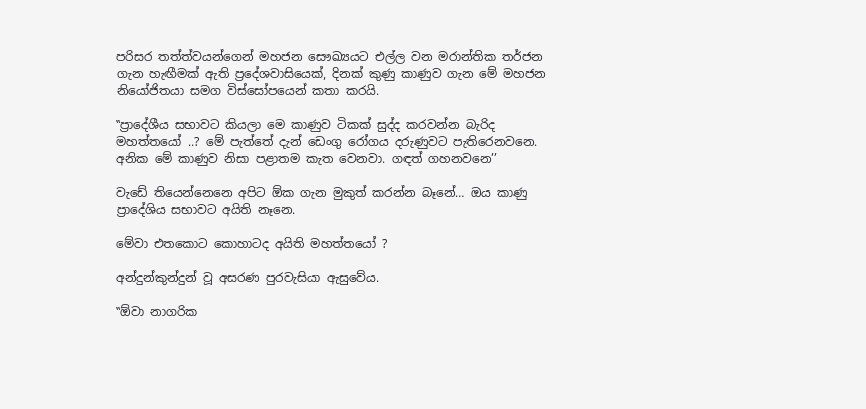පරිසර තත්ත්වයන්ගෙන් මහජන සෞඛ්‍යයට එල්ල වන මරාන්තික තර්ජන ගැන හැඟීමක් ඇති ප්‍රදේශවාසියෙක්, දිනක් කුණු කාණුව ගැන මේ මහජන නියෝජිතයා සමග විස්සෝපයෙන් කතා කරයි.

‛‛ප්‍රාදේශීය සභාවට කියලා මෙ කාණුව ටිකක් සුද්ද කරවන්න බැරිද මහත්තයෝ ..? මේ පැත්තේ දැන් ඩෙංගු රෝගය දරුණුවට පැතිරෙනවනෙ. අනික මේ කාණුව නිසා පළාතම කැත වෙනවා. ගඳත් ගහනවනෙ’’

වැඩේ තියෙන්නෙනෙ අපිට ඕක ගැන මුකුත් කරන්න බෑනේ… ඔය කාණු ප්‍රාදේශිය සභාවට අයිති නෑනෙ.

මේවා එතකොට කොහාටද අයිති මහත්තයෝ ?

අන්දුන්කුන්දුන් වූ අසරණ පුරවැසියා ඇසුවේය.

‛‛ඕවා නාගරික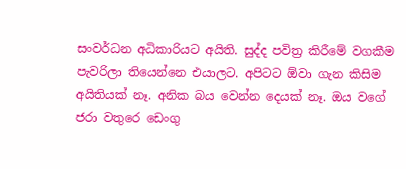සංවර්ධන අධිකාරියට අයිති. සුද්ද පවිත්‍ර කිරීමේ වගකීම පැවරිලා තියෙන්නෙ එයාලට. අපිටට ඕවා ගැන කිසිම අයිතියක් නෑ. අනික බය වෙන්න දෙයක් නෑ. ඔය වගේ ජරා වතුරෙ ඩෙංගු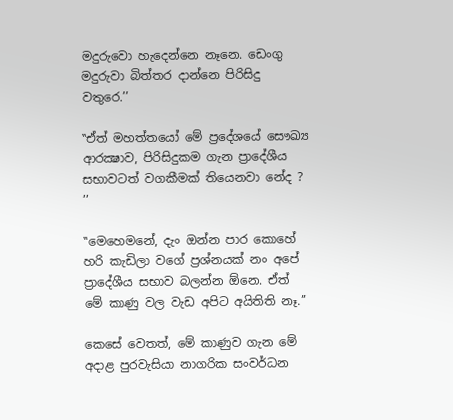මදුරුවො හැදෙන්නෙ නෑනෙ. ඩෙංගු මදුරුවා බිත්තර දාන්නෙ පිරිසිදු වතුරෙ.’’

‛‛ඒත් මහත්තයෝ මේ ප්‍රදේශයේ සෞඛ්‍ය ආරක්‍ෂාව, පිරිසිදුකම ගැන ප්‍රාදේශීය සභාවටත් වගකීමක් තියෙනවා නේද ? ’’

‛‛මෙහෙමනේ, දැං ඔන්න පාර කොහේ හරි කැඩිලා වගේ ප්‍රශ්නයක් නං අපේ ප්‍රාදේශීය සභාව බලන්න ඕනෙ. ඒත් මේ කාණු වල වැඩ අපිට අයිතිති නෑ.’’

කෙසේ වෙතත්, මේ කාණුව ගැන මේ අදාළ පුරවැසියා නාගරික සංවර්ධන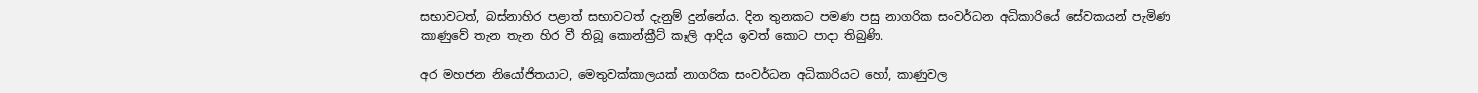සභාවටත්, බස්නාහිර පළාත් සභාවටත් දැනුම් දුන්නේය. දින තුනකට පමණ පසු නාගරික සංවර්ධන අධිකාරියේ සේවකයන් පැමිණ කාණුවේ තැන තැන හිර වී තිබූ කොන්ක්‍රීට් කෑලි ආදිය ඉවත් කොට පාදා තිබුණි.

අර මහජන නියෝජිතයාට, මෙතුවක්කාලයක් නාගරික සංවර්ධන අධිකාරියට හෝ, කාණුවල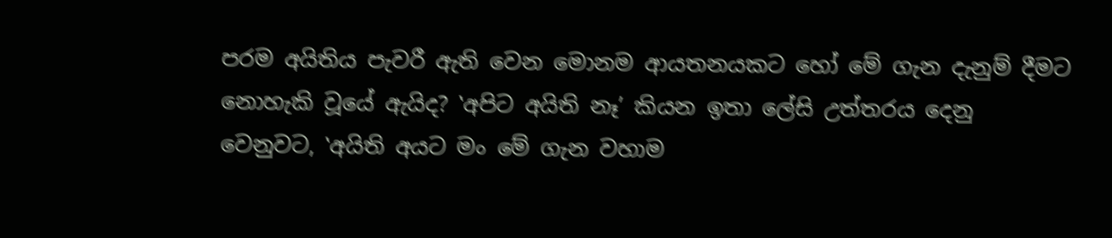පරම අයිතිය පැවරී ඇති වෙන මොනම ආයතනයකට හෝ මේ ගැන දැනුම් දීමට නොහැකි වූයේ ඇයිද? ‛අපිට අයිති නෑ’ කියන ඉතා ලේසි උත්තරය දෙනු වෙනුවට, ‛අයිති අයට මං මේ ගැන වහාම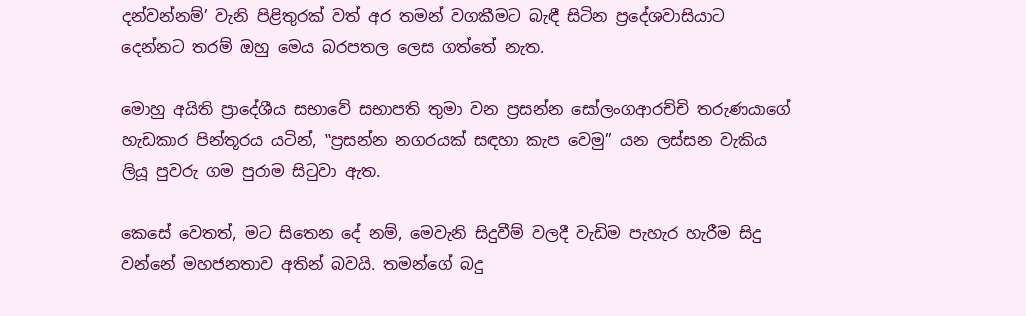දන්වන්නම්’ වැනි පිළිතුරක් වත් අර තමන් වගකීමට බැඳී සිටින ප්‍රදේශවාසියාට දෙන්නට තරම් ඔහු මෙය බරපතල ලෙස ගත්තේ නැත.

මොහු අයිති ප්‍රාදේශීය සභාවේ සභාපති තුමා වන ප්‍රසන්න සෝලංගආරච්චි තරුණයාගේ හැඩකාර පින්තූරය යටින්, ‛‛ප්‍රසන්න නගරයක් සඳහා කැප වෙමු’’ යන ලස්සන වැකිය ලියූ පුවරු ගම පුරාම සිටුවා ඇත.

කෙසේ වෙතත්, මට සිතෙන දේ නම්, මෙවැනි සිදුවීම් වලදී වැඩිම පැහැර හැරීම සිදු වන්නේ මහජනතාව අතින් බවයි. තමන්ගේ බදු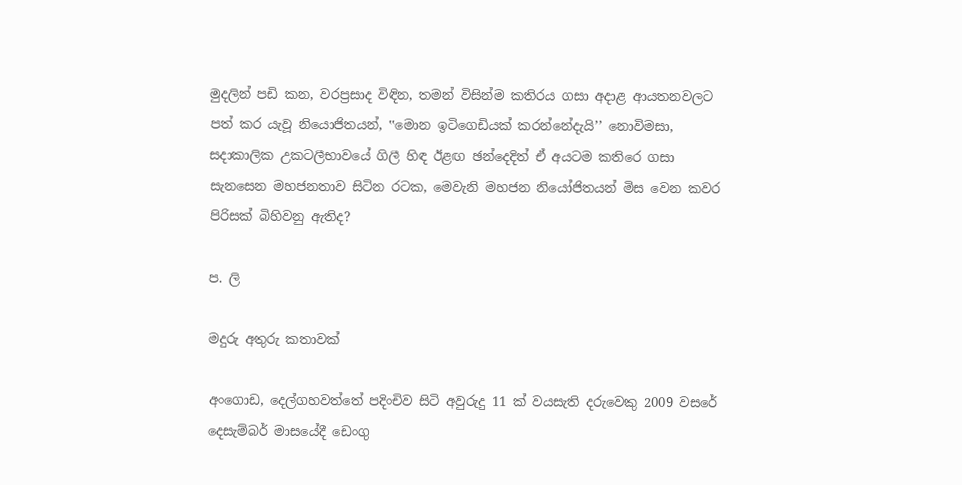මුදලින් පඩි කන, වරප්‍රසාද විඳින, තමන් විසින්ම කතිරය ගසා අදාළ ආයතනවලට පත් කර යැවූ නියොජිතයන්, ‛‛මොන ඉටිගෙඩියක් කරන්නේදැයි’’ නොවිමසා, සදාකාලික උකටලීභාවයේ ගිලී හිඳ ඊළඟ ඡන්දෙදිත් ඒ අයටම කතිරෙ ගසා සැනසෙන මහජනතාව සිටින රටක, මෙවැනි මහජන නියෝජිතයන් මිස වෙන කවර පිරිසක් බිහිවනු ඇතිද?

ප. ලි

මදුරු අතුරු කතාවක්

අංගොඩ, දෙල්ගහවත්තේ පදිංචිව සිටි අවුරුදු 11 ක් වයසැති දරුවෙකු 2009 වසරේ දෙසැම්බර් මාසයේදී ඩෙංගු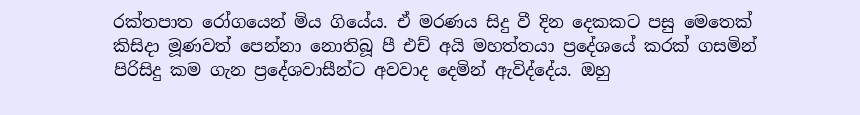රක්තපාත රෝගයෙන් මිය ගියේය. ඒ මරණය සිදු වී දින දෙකකට පසු මෙතෙක් කිසිදා මූණවත් පෙන්නා නොතිබූ පී එච් අයි මහත්තයා ප්‍රදේශයේ කරක් ගසමින් පිරිසිදු කම ගැන ප්‍රදේශවාසීන්ට අවවාද දෙමින් ඇවිද්දේය. ඔහු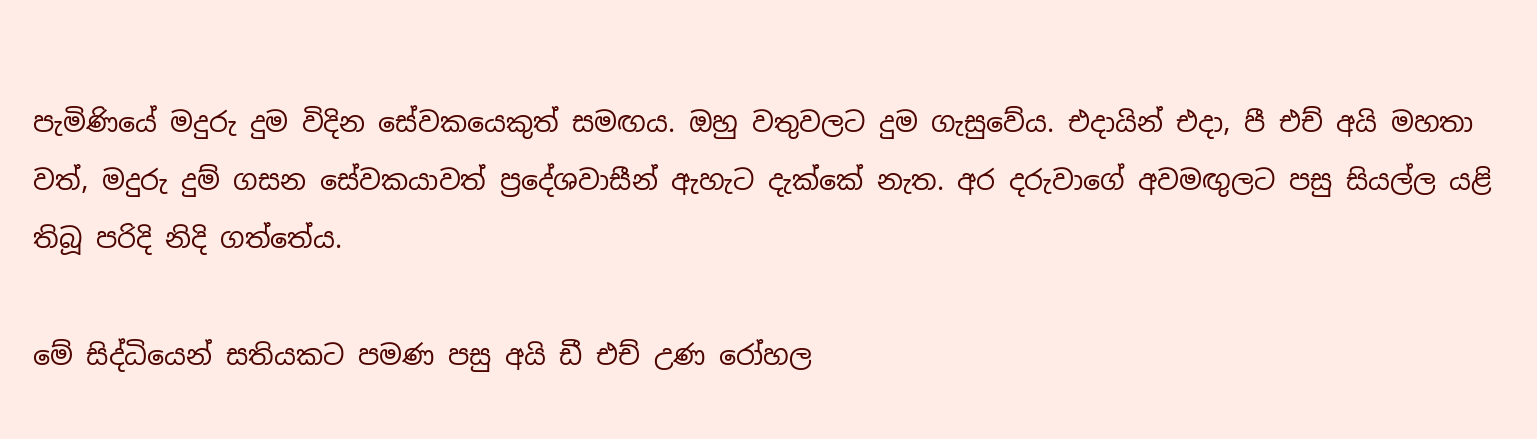පැමිණියේ මදුරු දුම විදින සේවකයෙකුත් සමඟය. ඔහු වතුවලට දුම ගැසුවේය. එදායින් එදා, පී එච් අයි මහතා වත්, මදුරු දුම් ගසන සේවකයාවත් ප්‍රදේශවාසීන් ඇහැට දැක්කේ නැත. අර දරුවාගේ අවමඟුලට පසු සියල්ල යළි තිබූ පරිදි නිදි ගත්තේය.

මේ සිද්ධියෙන් සතියකට පමණ පසු අයි ඩී එච් උණ රෝහල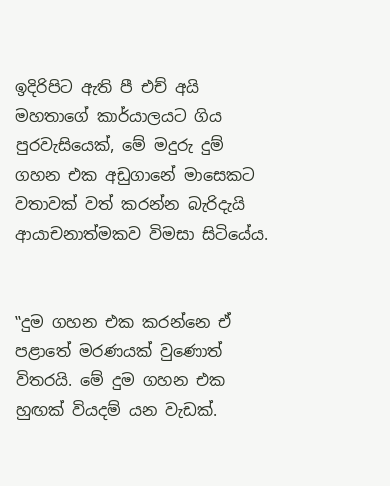ඉදිරිපිට ඇති පී එච් අයි මහතාගේ කාර්යාලයට ගිය පුරවැසියෙක්, මේ මදුරු දුම් ගහන එක අඩුගානේ මාසෙකට වතාවක් වත් කරන්න බැරිදැයි ආයාචනාත්මකව විමසා සිටියේය.


‛‛දුම ගහන එක කරන්නෙ ඒ පළාතේ මරණයක් වුණොත් විතරයි. මේ දුම ගහන එක හුඟක් වියදම් යන වැඩක්.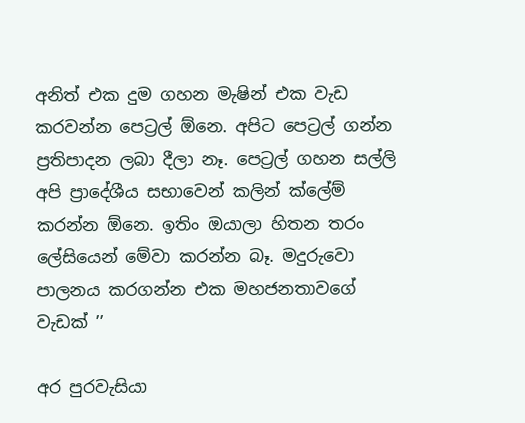අනිත් එක දුම ගහන මැෂින් එක වැඩ කරවන්න පෙට්‍රල් ඕනෙ. අපිට පෙට්‍රල් ගන්න ප්‍රතිපාදන ලබා දීලා නෑ. පෙට්‍රල් ගහන සල්ලි අපි ප්‍රාදේශීය සභාවෙන් කලින් ක්ලේම් කරන්න ඕනෙ. ඉතිං ඔයාලා හිතන තරං ලේසියෙන් මේවා කරන්න බෑ. මදුරුවො පාලනය කරගන්න එක මහජනතාවගේ වැඩක් ’’

අර පුරවැසියා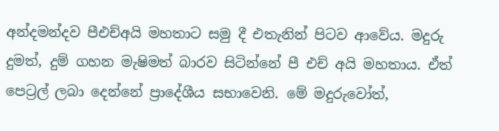අන්දමන්දව පීඑච්අයි මහතාට සමු දී එතැනින් පිටව ආවේය. මදුරු දුමත්, දුම් ගහන මැෂිමත් බාරව සිටින්නේ පී එච් අයි මහතාය. ඒත් පෙට්‍රල් ලබා දෙන්නේ ප්‍රාදේශීය සභාවෙනි. මේ මදුරුවෝත්,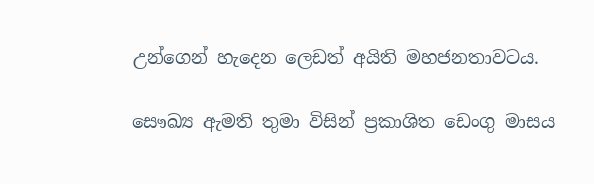උන්ගෙන් හැදෙන ලෙඩත් අයිති මහජනතාවටය.

සෞඛ්‍ය ඇමති තුමා විසින් ප්‍රකාශිත ඩෙංගු මාසය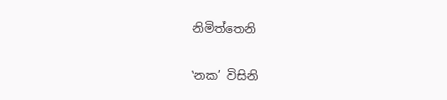නිමිත්තෙනි

‛නක’ විසිනි